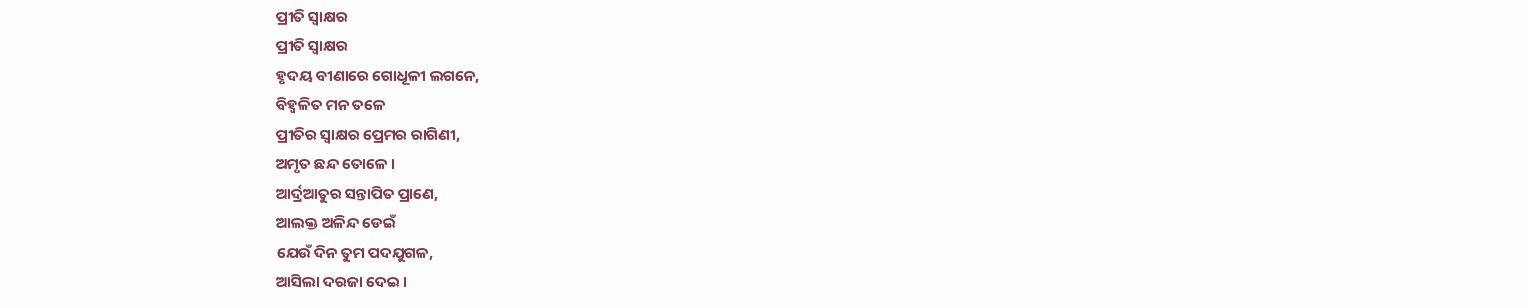ପ୍ରୀତି ସ୍ଵାକ୍ଷର
ପ୍ରୀତି ସ୍ଵାକ୍ଷର
ହୃଦୟ ବୀଣାରେ ଗୋଧୂଳୀ ଲଗନେ,
ବିହ୍ଵଳିତ ମନ ତଳେ
ପ୍ରୀତିର ସ୍ଵାକ୍ଷର ପ୍ରେମର ରାଗିଣୀ,
ଅମୃତ ଛନ୍ଦ ତୋଳେ ।
ଆର୍ଦ୍ରଆତୁର ସନ୍ତାପିତ ପ୍ରାଣେ,
ଆଲକ୍ତ ଅଳିନ୍ଦ ଡେଇଁ
ଯେଉଁ ଦିନ ତୁମ ପଦଯୁଗଳ,
ଆସିଲା ଦରଜା ଦେଇ ।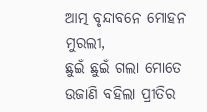ଆତ୍ମ ବୃନ୍ଦାବନେ ମୋହନ ମୁରଲୀ,
ଛୁଇଁ ଛୁଇଁ ଗଲା ମୋତେ
ଉଜାଣି ବହିଲା ପ୍ରୀତିର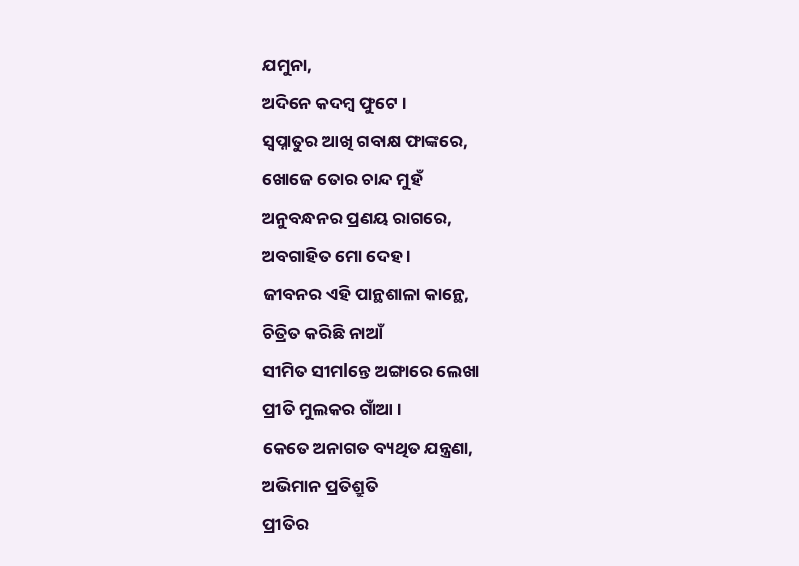ଯମୁନା,
ଅଦିନେ କଦମ୍ବ ଫୁଟେ ।
ସ୍ୱପ୍ନାତୁର ଆଖି ଗବାକ୍ଷ ଫାଙ୍କରେ,
ଖୋଜେ ତୋର ଚାନ୍ଦ ମୁହଁ
ଅନୁବନ୍ଧନର ପ୍ରଣୟ ରାଗରେ,
ଅବଗାହିତ ମୋ ଦେହ ।
ଜୀବନର ଏହି ପାନ୍ଥଶାଳା କାନ୍ଥେ,
ଚିତ୍ରିତ କରିଛି ନାଆଁ
ସୀମିତ ସୀମlନ୍ତେ ଅଙ୍ଗାରେ ଲେଖା
ପ୍ରୀତି ମୁଲକର ଗାଁଆ ।
କେତେ ଅନାଗତ ବ୍ୟଥିତ ଯନ୍ତ୍ରଣା,
ଅଭିମାନ ପ୍ରତିଶ୍ରୁତି
ପ୍ରୀତିର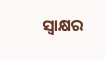ସ୍ଵାକ୍ଷର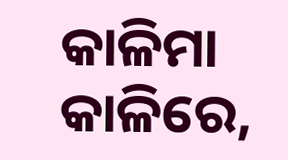କାଳିମା କାଳିରେ,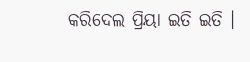କରିଦେଲ ପ୍ରିୟା ଇତି ଇତି ।